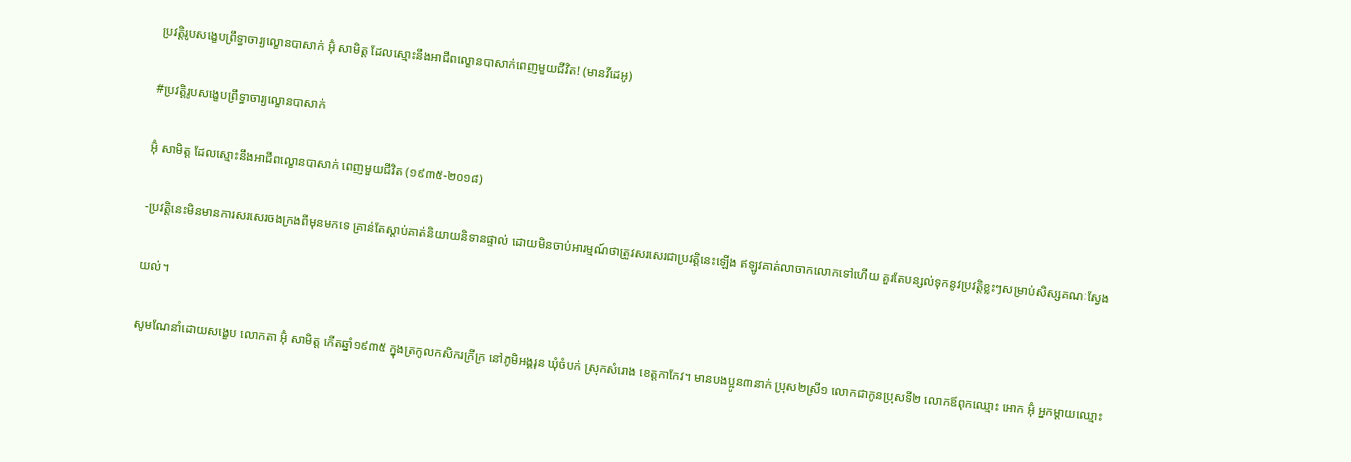ប្រវត្តិរូបសង្ខេបព្រឹទ្ធាចារ្យល្ខោនបាសាក់ អ៊ុំ សាមិត្ត ដែលស្មោះនឹងអាជីពល្ខោនបាសាក់ពេញមួយជីវិត! (មានវីដេអូ)

#ប្រវត្តិរូបសង្ខេបព្រឹទ្ធាចារ្យល្ខោនបាសាក់

អ៊ំុ សាមិត្ត ដែលស្មោះនឹងអាជីពល្ខោនបាសាក់ ពេញមួយជីវិត (១៩៣៥-២០១៨)

-ប្រវត្តិនេះមិនមានការសរសេរចងក្រងពីមុនមកទេ គ្រាន់តែស្តាប់គាត់និយាយនិទានផ្ទាល់ ដោយមិនចាប់អារម្មណ៍ថាត្រូវសរសេរជាប្រវត្តិនេះឡេីង ឥឡូវគាត់លាចាកលោកទៅហេីយ គួរតែបន្សល់ទុកនូវប្រវត្តិខ្លះៗសម្រាប់សិស្សគណៈស្វែង

យល់។

សូមណែនាំដោយសង្ខេប លោកតា អ៊ុំ សាមិត្ត កេីតឆ្នាំ១៩៣៥ ក្នុងត្រកូលកសិករក្រីក្រ នៅភូមិអង្គរុន ឃំុចំបក់ ស្រុកសំរោង ខេត្តកាកែវ។ មានបងប្អូន៣នាក់ ប្រុស២ស្រី១ លោកជាកូនប្រុសទី២ លោកឪពុកឈ្មោះ អោក អ៊ំុ អ្នកម្តាយឈ្មោះ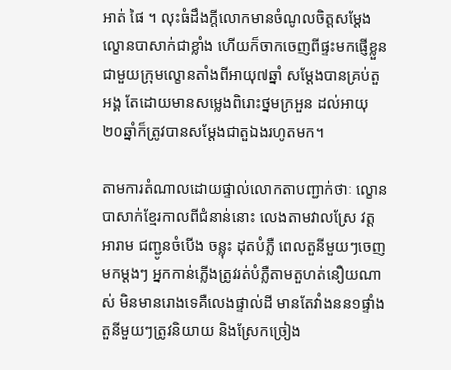អាត់ ផៃ ។ លុះធំដឹងក្តីលោកមានចំណូលចិត្តសម្តែងល្ខោនបាសាក់ជាខ្លាំង ហេីយក៏ចាកចេញពីផ្ទះមកផ្ញេីខ្លួនជាមួយក្រុមល្ខោនតាំងពីអាយុ៧ឆ្នាំ សម្តែងបានគ្រប់តួអង្គ តែដោយមានសម្លេងពិរោះថ្នមក្រអួន ដល់អាយុ២០ឆ្នាំក៏ត្រូវបានសម្តែងជាតួឯងរហូតមក។

តាមការតំណាលដោយផ្ទាល់លោកតាបញ្ជាក់ថាៈ ល្ខោនបាសាក់ខ្មែរកាលពីជំនាន់នោះ លេងតាមវាលស្រែ វត្តអារាម ជញ្ជូនចំបេីង ចន្លុះ ដុតបំភ្លឺ ពេលតួនីមួយៗចេញមកម្តងៗ អ្នកកាន់ភ្លេីងត្រូវរត់បំភ្លឺតាមតួហត់នឿយណាស់ មិនមានរោងទេគឺលេងផ្ទាល់ដី មានតែវាំងនន១ផ្ទាំង តួនីមួយៗត្រូវនិយាយ និងស្រែកច្រៀង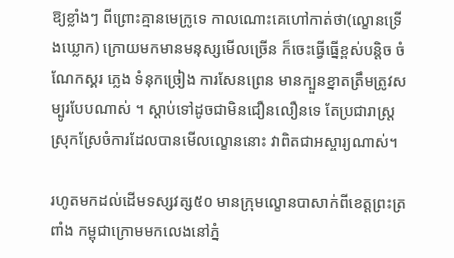ឱ្យខ្លាំងៗ ពីព្រោះគ្មានមេក្រូទេ កាលណោះគេហៅកាត់ថា(ល្ខោនទ្រេីងឃ្លោក) ក្រោយមកមានមនុស្សមេីលច្រេីន ក៏ចេះធ្វេីធ្នេីខ្ពស់បន្តិច ចំណែកស្គរ ភ្លេង ទំនុកច្រៀង ការសែនព្រេន មានក្បួនខ្នាតត្រឹមត្រូវសម្បូរបែបណាស់ ។ ស្តាប់ទៅដូចជាមិនជឿនលឿនទេ តែប្រជារាស្ត្រស្រុកស្រែចំការដែលបានមេីលល្ខោននោះ វាពិតជាអស្ចារ្យណាស់។

រហូតមកដល់ដេីមទស្សវត្ស៥០ មានក្រុមល្ខោនបាសាក់ពីខេត្តព្រះត្រពាំង កម្ពុជាក្រោមមកលេងនៅភ្នំ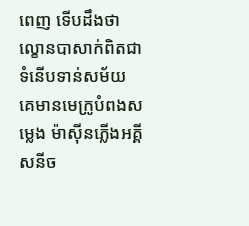ពេញ ទេីបដឹងថាល្ខោនបាសាក់ពិតជាទំនេីបទាន់សម័យ គេមានមេក្រូបំពងសម្លេង ម៉ាសុីនភ្លេីងអគ្គីសនីច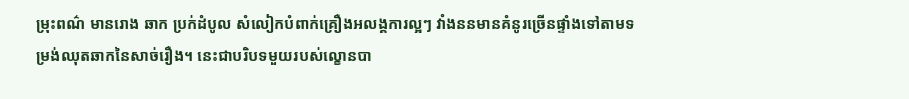ម្រុះពណ៌ មានរោង ឆាក ប្រក់ដំបូល សំលៀកបំពាក់គ្រឿងអលង្គការល្អៗ វាំងននមានគំនូរច្រេីនផ្ទាំងទៅតាមទម្រង់ឈុតឆាកនៃសាច់រឿង។ នេះជាបរិបទមួយរបស់ល្ខោនបា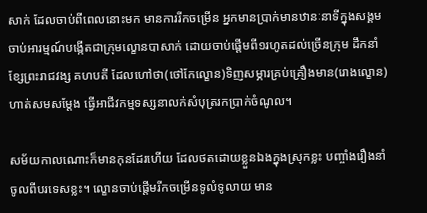សាក់ ដែលចាប់ពីពេលនោះមក មានការរីកចម្រេីន អ្នកមានប្រាក់មានឋានៈនាទីក្នុងសង្គមចាប់អារម្មណ៍បង្កេីតជាក្រុមល្ខោនបាសាក់ ដោយចាប់ផ្តេីមពី១រហូតដល់ច្រេីនក្រុម ដឹកនាំខ្សែព្រះរាជវង្ស គហបតី ដែលហៅថា(ថៅកែល្ខោន)ទិញសម្ភារគ្រប់គ្រឿងមាន(រោងល្ខោន)ហាត់សមសម្តែង ធ្វេីអាជីវកម្មទស្សនាលក់សំបុត្ររកប្រាក់ចំណូល។

សម័យកាលណោះក៏មានកុនដែរហេីយ ដែលថតដោយខ្លួនឯងក្នុងស្រុកខ្លះ បញ្ចាំងរឿងនាំចូលពីបរទេសខ្លះ។ ល្ខោនចាប់ផ្តេីមរីកចម្រេីនទូលំទូលាយ មាន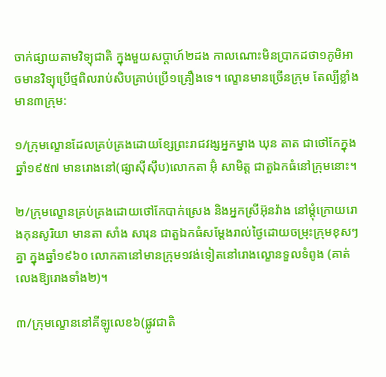ចាក់ផ្សាយតាមវិទ្យុជាតិ ក្នុងមួយសប្តាហ៍២ដង កាលណោះមិនប្រាកដថា១ភូមិអាចមានវិទ្យុប្រេីថ្មពិលរាប់សិបគ្រាប់ប្រេី១គ្រឿងទេ។ ល្ខោនមានច្រេីនក្រុម តែល្បីខ្លាំងមាន៣ក្រុម:

១/ក្រុមល្ខោនដែលគ្រប់គ្រងដោយខ្សែព្រះរាជវង្សអ្នកម្នាង ឃុន តាត ជាថៅកែក្នុងឆ្នាំ១៩៥៧ មានរោងនៅ(ផ្សាសុីសុឹប)លោកតា អ៊ំុ សាមិត្ត ជាតួឯកធំនៅក្រុមនោះ។

២/ក្រុមល្ខោនគ្រប់គ្រងដោយថៅកែបាក់ស្រេង និងអ្នកស្រីអ៊ុនវ៉ាង នៅម្តុំក្រោយរោងកុនសូរិយា មានតា សាំង សារុន ជាតួឯកធំសម្តែងរាល់ថ្ងៃដោយចម្រុះក្រុមខុសៗគ្នា ក្នុងឆ្នាំ១៩៦០ លោកតានៅមានក្រុម១វង់ទៀតនៅរោងល្ខោនទួលទំពូង (គាត់លេងឱ្យរោងទាំង២)។

៣/ក្រុមល្ខោននៅគីឡូលេខ៦(ផ្លូវជាតិ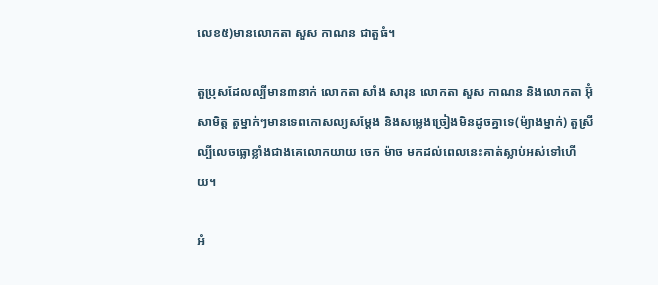លេខ៥)មានលោកតា សួស កាណន ជាតួធំ។

តួប្រុសដែលល្បីមាន៣នាក់ លោកតា សាំង សារុន លោកតា សួស កាណន និងលោកតា អ៊ំុ សាមិត្ត តួម្នាក់ៗមានទេពកោសល្យសម្តែង និងសម្លេងច្រៀងមិនដូចគ្នាទេ(ម៉្យាងម្នាក់) តួស្រីល្បីលេចធ្លោខ្លាំងជាងគេលោកយាយ ចេក ម៉ាច មកដល់ពេលនេះគាត់ស្លាប់អស់ទៅហេីយ។

អំ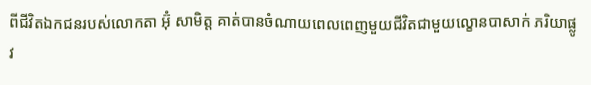ពីជីវិតឯកជនរបស់លោកតា អ៊ំុ សាមិត្ត គាត់បានចំណាយពេលពេញមួយជីវិតជាមួយល្ខោនបាសាក់ ភរិយាផ្លូវ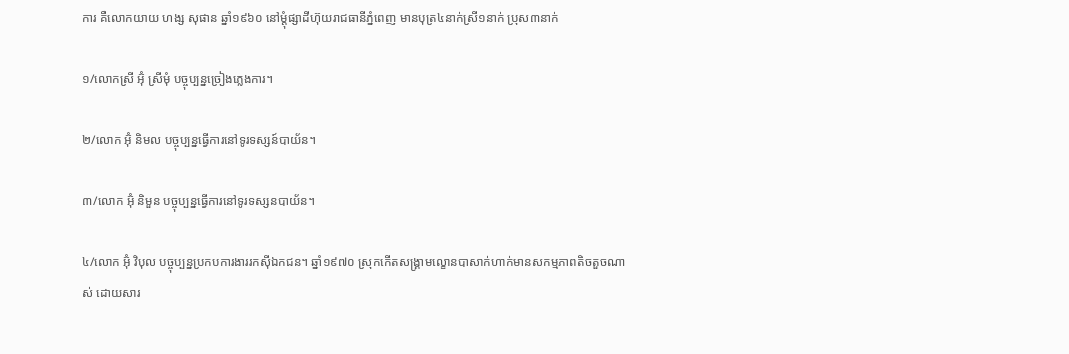ការ គឺលោកយាយ ហង្ស សុផាន ឆ្នាំ១៩៦០ នៅម្តុំផ្សាដីហ៊ុយរាជធានីភ្នំពេញ មានបុត្រ៤នាក់ស្រី១នាក់ ប្រុស៣នាក់

១/លោកស្រី អ៊ំុ ស្រីមុំ បច្ចុប្បន្នច្រៀងភ្លេងការ។

២/លោក អ៊ំុ និមល បច្ចុប្បន្នធ្វេីការនៅទូរទស្សន៍បាយ័ន។

៣/លោក អ៊ំុ និមួន បច្ចុប្បន្នធ្វេីការនៅទូរទស្សនបាយ័ន។

៤/លោក អ៊ំុ វិបុល បច្ចុប្បន្នប្រកបការងាររកសុីឯកជន។ ឆ្នាំ១៩៧០ ស្រុកកេីតសង្គ្រាមល្ខោនបាសាក់ហាក់មានសកម្មភាពតិចតួចណាស់ ដោយសារ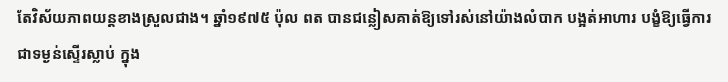តែវិស័យភាពយន្តខាងស្រួលជាង។ ឆ្នាំ១៩៧៥ ប៉ុល ពត បានជន្លៀសគាត់ឱ្យទៅរស់នៅយ៉ាងលំបាក បង្អត់អាហារ បង្ខំឱ្យធ្វេីការជាទម្ងន់ស្ទេីរស្លាប់ ក្នុង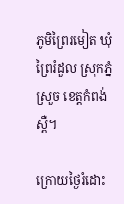ភូមិព្រៃរមៀត ឃំុព្រៃរំដួល ស្រុកភ្នំស្រួច ខេត្តកំពង់ស្ពឺ។

ក្រោយថ្ងៃរំដោះ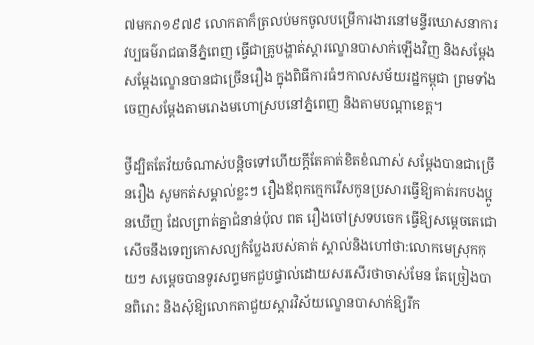៧មករា១៩៧៩ លោកតាក៏ត្រលប់មកចូលបម្រើការងារនៅមន្ទីរឃោសនាការ វប្បធម៌រាជធានីភ្នំពេញ ធ្វេីជាគ្រូបង្ហាត់ស្តារល្ខោនបាសាក់ឡេីងវិញ និងសម្តែងសម្តែងល្ខោនបានជាច្រេីនរឿង ក្នុងពិធីការធំៗកាលសម័យរដ្ឋកម្ពុជា ព្រមទាំងចេញសម្តែងតាមរោងមហោស្របនៅភ្នំពេញ និងតាមបណ្តាខេត្ត។

ថ្វីដ្បិតតែវ័យចំណាស់បន្តិចទៅហេីយក្តីតែគាត់ខិតខំណាស់ សម្តែងបានជាច្រេីនរឿង សូមកត់សម្គាល់ខ្លះៗ រឿងឪពុកក្មេករេីសកូនប្រសារធ្វេីឱ្យគាត់រកបងប្អូនឃេីញ ដែលព្រាត់គ្នាជំនាន់ប៉ុល ពត រឿងចៅស្រទបចេក ធ្វេីឱ្យសម្តេចតេជោសេីចនឹងទេព្យកោសល្យកំប្លែងរបស់គាត់ ស្គាល់និងហៅថា:លោកមេស្រុកកុយៗ សម្តេចបានទូរសព្ទមកជួបផ្ទាល់ដោយសរសេីរថាចាស់មែន តែច្រៀងបានពិរោះ និងសុំឱ្យលោកតាជួយស្តារវិស័យល្ខោនបាសាក់ឱ្យរីក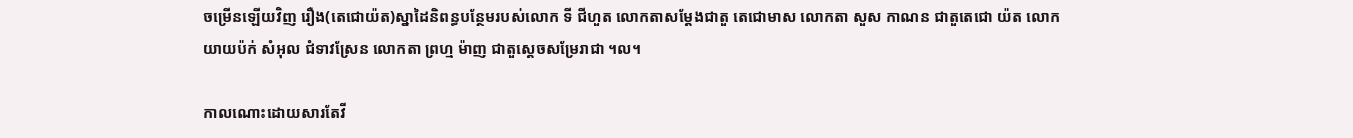ចម្រេីនឡេីយវិញ រឿង(តេជោយ៉ត)ស្នាដៃនិពន្ធបន្ថែមរបស់លោក ទី ជីហួត លោកតាសម្តែងជាតួ តេជោមាស លោកតា សួស កាណន ជាតួតេជោ យ៉ត លោកយាយប៉ក់ សំអុល ជំទាវស្រែន លោកតា ព្រហ្ម ម៉ាញ ជាតួស្តេចសម្រែរាជា ។ល។

កាលណោះដោយសារតែវី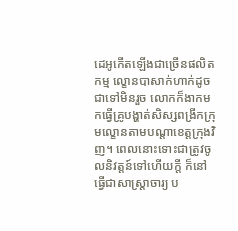ដេអូកេីតឡេីងជាច្រើនផលិតកម្ម ល្ខោនបាសាក់ហាក់ដូចជាទៅមិនរួច លោកក៏ងាកមកធ្វេីគ្រូបង្ហាត់សិស្សពង្រីកក្រុមល្ខោនតាមបណ្តាខេត្តក្រុងវិញ។ ពេលនោះទោះជាត្រូវចូលនិវត្តន៍ទៅហេីយក្តី ក៏នៅធ្វេីជាសាស្ត្រាចារ្យ ប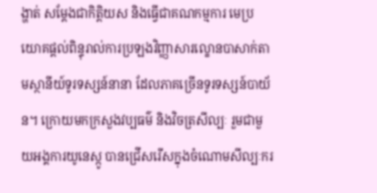ង្ហាត់ សម្តែងជាកិត្តិយស និងធ្វេីជាគណកម្មការ មេប្រយោគផ្តល់ពិន្ទុរាល់ការប្រឡងវិញ្ញាសារល្ខោនបាសាក់តាមស្ថានីយ៍ទូរទស្សន៍នានា ដែលភាគច្រេីនទូរទស្សន៍បាយ័ន។ ក្រោយមកក្រសួងវប្បធម៌ និងវិចត្រសីល្បៈ រួមជាមួយអង្គការយូនេស្កូ បានជ្រេីសរេីសក្នុងចំណោមសីល្បៈករ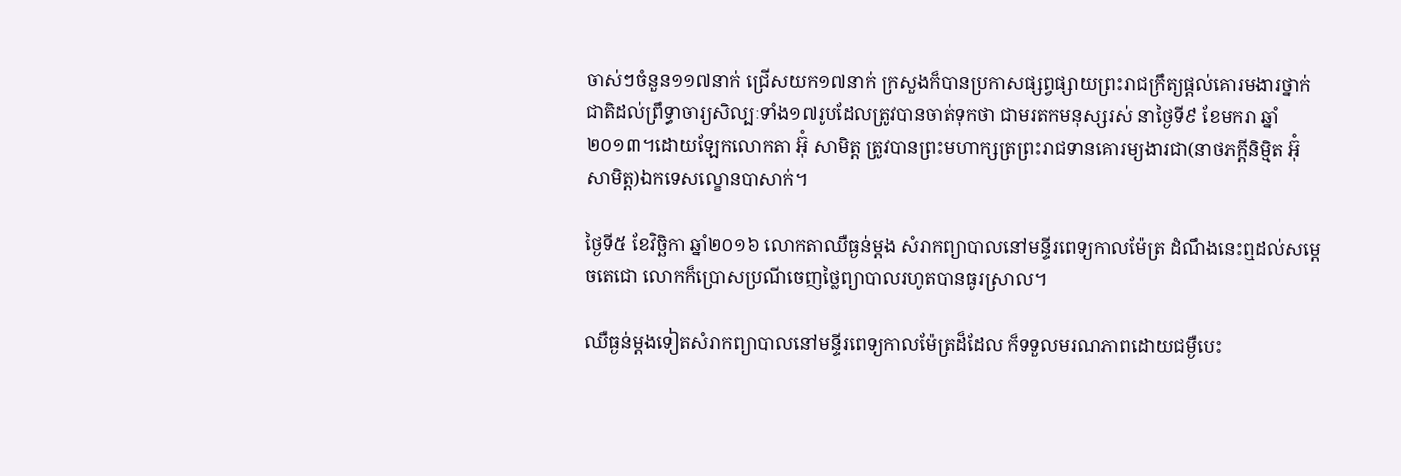ចាស់ៗចំនួន១១៧នាក់ ជ្រេីសយក១៧នាក់ ក្រសួងក៏បានប្រកាសផ្សព្វផ្សាយព្រះរាជក្រឹត្យផ្តល់គោរមងារថ្នាក់ជាតិដល់ព្រឹទ្ធាចារ្យសិល្បៈទាំង១៧រូបដែលត្រូវបានចាត់ទុកថា ជាមរតកមនុស្សរស់ នាថ្ងៃទី៩ ខែមករា ឆ្នាំ ២០១៣។ដោយឡែកលោកតា អ៊ំុ សាមិត្ត ត្រូវបានព្រះមហាក្សត្រព្រះរាជទានគោរម្យងារជា(នាថភក្តីនិម្មិត អ៊ំុ សាមិត្ត)ឯកទេសល្ខោនបាសាក់។

ថ្ងៃទី៥ ខែវិច្ឆិកា ឆ្នាំ២០១៦ លោកតាឈឺធ្ងន់ម្តង សំរាកព្យាបាលនៅមន្ទីរពេទ្យកាលម៉ែត្រ ដំណឹងនេះឮដល់សម្តេចតេជោ លោកក៏ប្រោសប្រណីចេញថ្លៃព្យាបាលរហូតបានធូរស្រាល។

ឈឺធ្ងន់ម្តងទៀតសំរាកព្យាបាលនៅមន្ទីរពេទ្យកាលម៉ែត្រដ៏ដែល ក៏ទទួលមរណភាពដោយជម្ងឺបេះ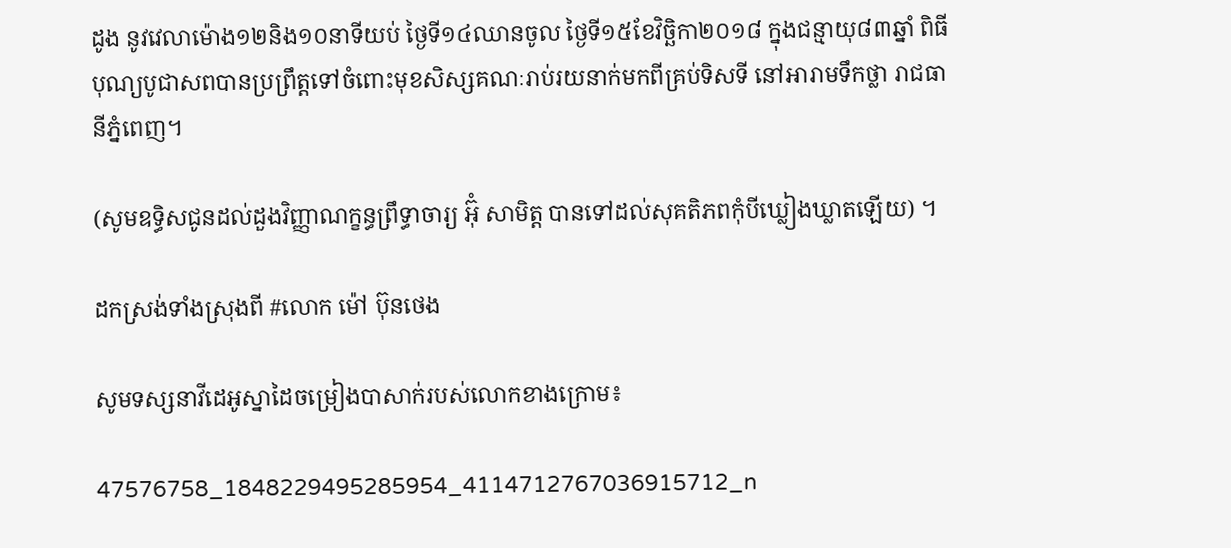ដូង នូវវេលាម៉ោង១២និង១០នាទីយប់ ថ្ងៃទី១៤ឈានចូល ថ្ងៃទី១៥ខែវិច្ឆិកា២០១៨ ក្នុងជន្មាយុ៨៣ឆ្នាំ ពិធីបុណ្យបូជាសពបានប្រព្រឹត្តទៅចំពោះមុខសិស្សគណៈរាប់រយនាក់មកពីគ្រប់ទិសទី នៅអារាមទឹកថ្លា រាជធានីភ្នំពេញ។

(សូមឧទ្ធិសជូនដល់ដួងវិញ្ញាណក្ខន្ធព្រឹទ្ធាចារ្យ អ៊ំុ សាមិត្ត បានទៅដល់សុគតិភពកុំបីឃ្លៀងឃ្លាតឡេីយ) ។

ដកស្រង់ទាំងស្រុងពី #លោក ម៉ៅ ប៊ុនថេង

សូមទស្សនាវីដេអូស្នាដៃចម្រៀងបាសាក់របស់លោកខាងក្រោម៖

47576758_1848229495285954_4114712767036915712_n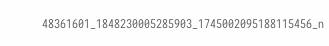48361601_1848230005285903_1745002095188115456_n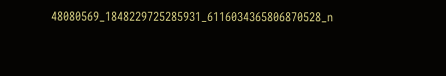48080569_1848229725285931_6116034365806870528_n